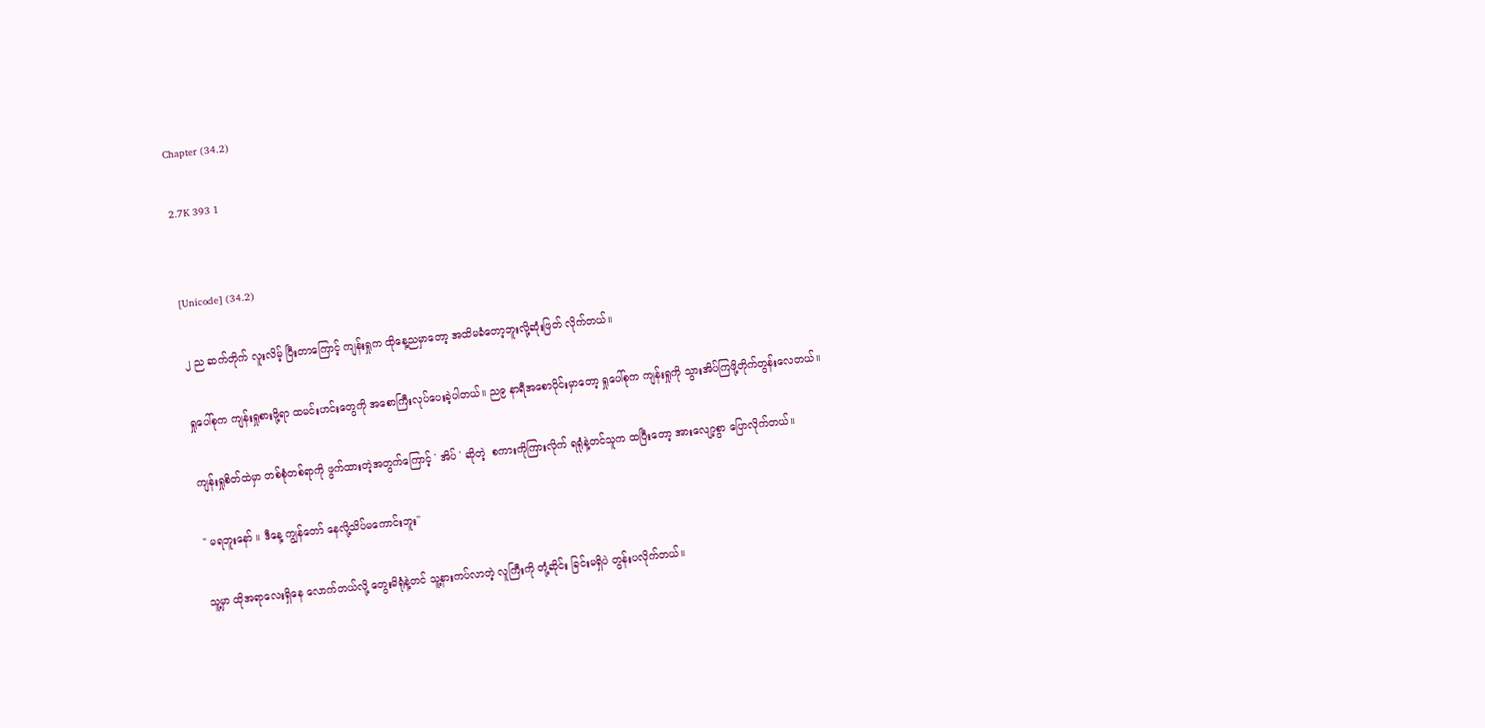Chapter (34.2)

2.7K 393 1


[Unicode] (34.2)

၂ ည ဆက်တိုက် လူးလိမ့် ပြီးတာကြောင့် ကျန်းရှုက ထိုနေ့ညမှာတော့ အထိမခံတော့ဘူးလို့ဆုံးဖြတ် လိုက်တယ်။

ရှုပေါ်စုက ကျန်းရှုစားဖို့ရာ ထမင်းဟင်းတွေကို အစောကြီးလုပ်ပေးခဲ့ပါတယ်။ ည၉ နာရီအစောပိုင်းမှာတော့ ရှုပေါ်စုက ကျန်းရှုကို သွားအိပ်ကြဖို့တိုက်တွန်းလေတယ်။

ကျန်းရှုစိတ်ထဲမှာ တစ်စုံတစ်ရာကို ဖွက်ထားတဲ့အတွက်ကြောင့် ' အိပ် ' ဆိုတဲ့  စကားကိုကြားလိုက် ရရုံနဲ့တင်သူက ထပြီးတော့ အားလျော့စွာ ပြောလိုက်တယ်။

" မရဘူးနော် ။ ဒီနေ့ ကျွန်တော် နေလို့သိပ်မကောင်းဘူး''

သူ့မှာ ထိုအရာလေးရှိနေ လောက်တယ်လို့ တွေးမိရုံနဲ့တင် သူ့နားကပ်လာတဲ့ လူကြီးကို တုံ့ဆိုင်း ခြင်းမရှိပဲ တွန်းပလိုက်တယ်။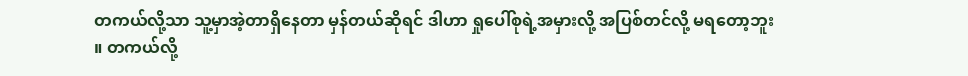တကယ်လို့သာ သူ့မှာအဲ့တာရှိနေတာ မှန်တယ်ဆိုရင် ဒါဟာ ရှုပေါ်စုရဲ့အမှားလို့ အပြစ်တင်လို့ မရတော့ဘူး ။ တကယ်လို့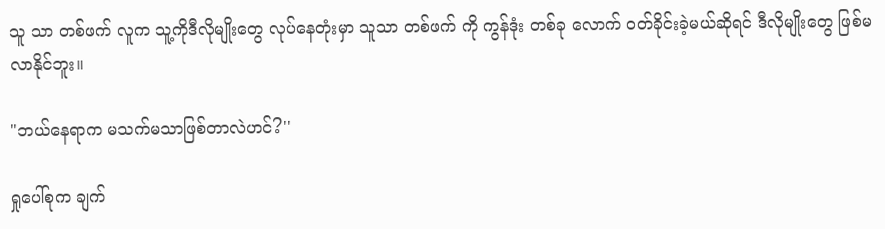သူ သာ တစ်ဖက် လူက သူ့ကိုဒီလိုမျိုးတွေ လုပ်နေတုံးမှာ သူသာ တစ်ဖက် ကို ကွန်ဒုံး တစ်ခု လောက် ဝတ်ခိုင်းခဲ့မယ်ဆိုရင် ဒီလိုမျိုးတွေ ဖြစ်မလာနိုင်ဘူး။

"ဘယ်နေရာက မသက်မသာဖြစ်တာလဲဟင်?''

ရှုပေါ်စုက ချက်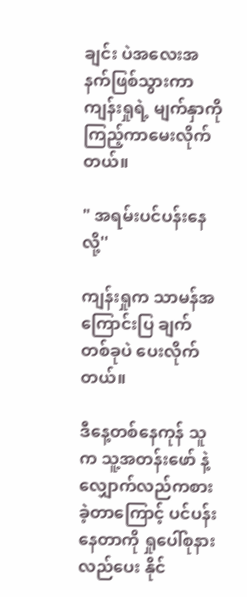ချင်း ပဲအလေးအနက်ဖြစ်သွားကာ ကျန်းရှုရဲ့ မျက်နှာကို ကြည့်ကာမေးလိုက်တယ်။

" အရမ်းပင်ပန်းနေလို့''

ကျန်းရှုက သာမန်အကြောင်းပြ ချက်တစ်ခုပဲ ပေးလိုက် တယ်။

ဒီနေ့တစ်နေကုန် သူက သူ့အတန်းဖော် နဲ့ လျှောက်လည်ကစား ခဲ့တာကြောင့် ပင်ပန်းနေတာကို ရှုပေါ်စုနားလည်ပေး နိုင်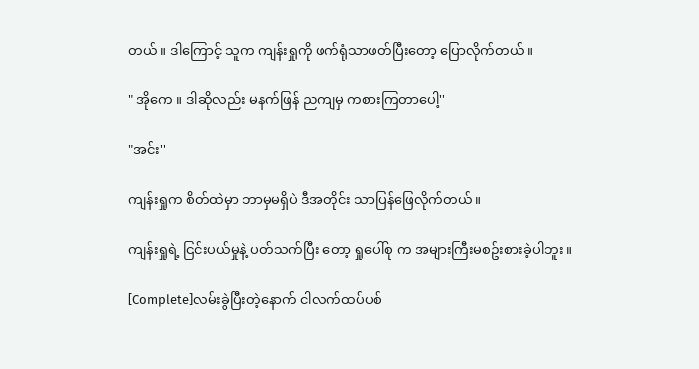တယ်။ ဒါကြောင့် သူက ကျန်းရှုကို ဖက်ရုံသာဖတ်ပြီးတော့ ပြောလိုက်တယ်။

" အိုကေ ။ ဒါဆိုလည်း မနက်ဖြန် ညကျမှ ကစားကြတာပေါ့''

"အင်း''

ကျန်းရှုက စိတ်ထဲမှာ ဘာမှမရှိပဲ ဒီအတိုင်း သာပြန်ဖြေလိုက်တယ်။

ကျန်းရှုရဲ့ ငြင်းပယ်မှုနဲ့ ပတ်သက်ပြီး တော့ ရှုပေါ်စု က အများကြီးမစဥ်းစားခဲ့ပါဘူး။

[Complete]လမ်းခွဲပြီးတဲ့နောက် ငါလက်ထပ်ပစ်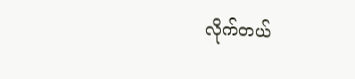လိုက်တယ်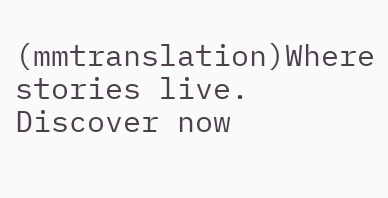(mmtranslation)Where stories live. Discover now